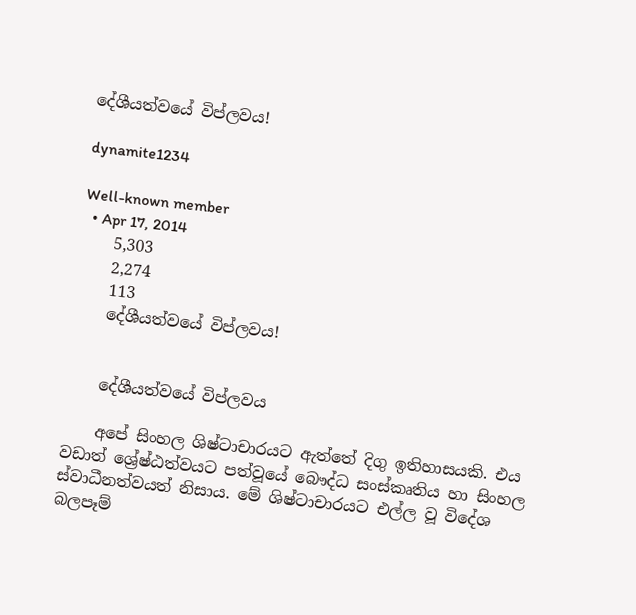දේශීයත්වයේ විප්ලවය!

dynamite1234

Well-known member
  • Apr 17, 2014
    5,303
    2,274
    113
    දේශීයත්වයේ විප්ලවය!


    දේශීයත්වයේ විප්ලවය

    අපේ සිංහල ශිෂ්ටාචාරයට ඇත්තේ දිගු ඉතිහාසයකි. එය වඩාත් ශ්‍රේෂ්ඨත්වයට පත්වූයේ බෞද්ධ සංස්‌කෘතිය හා සිංහල ස්‌වාධීනත්වයත් නිසාය. මේ ශිෂ්ටාචාරයට එල්ල වූ විදේශ බලපෑම්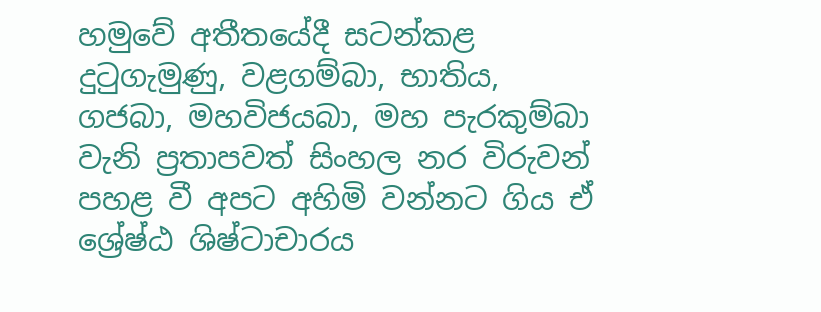හමුවේ අතීතයේදී සටන්කළ දුටුගැමුණු, වළගම්බා, භාතිය, ගජබා, මහවිජයබා, මහ පැරකුම්බා වැනි ප්‍රතාපවත් සිංහල නර විරුවන් පහළ වී අපට අහිමි වන්නට ගිය ඒ ශ්‍රේෂ්ඨ ශිෂ්ටාචාරය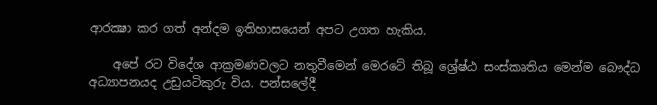ආරක්‍ෂා කර ගත් අන්දම ඉතිහාසයෙන් අපට උගත හැකිය.

    අපේ රට විදේශ ආක්‍රමණවලට නතුවීමෙන් මෙරටේ තිබූ ශ්‍රේෂ්ඨ සංස්‌කෘතිය මෙන්ම බෞද්ධ අධ්‍යාපනයද උඩුයටිකුරු විය. පන්සලේදී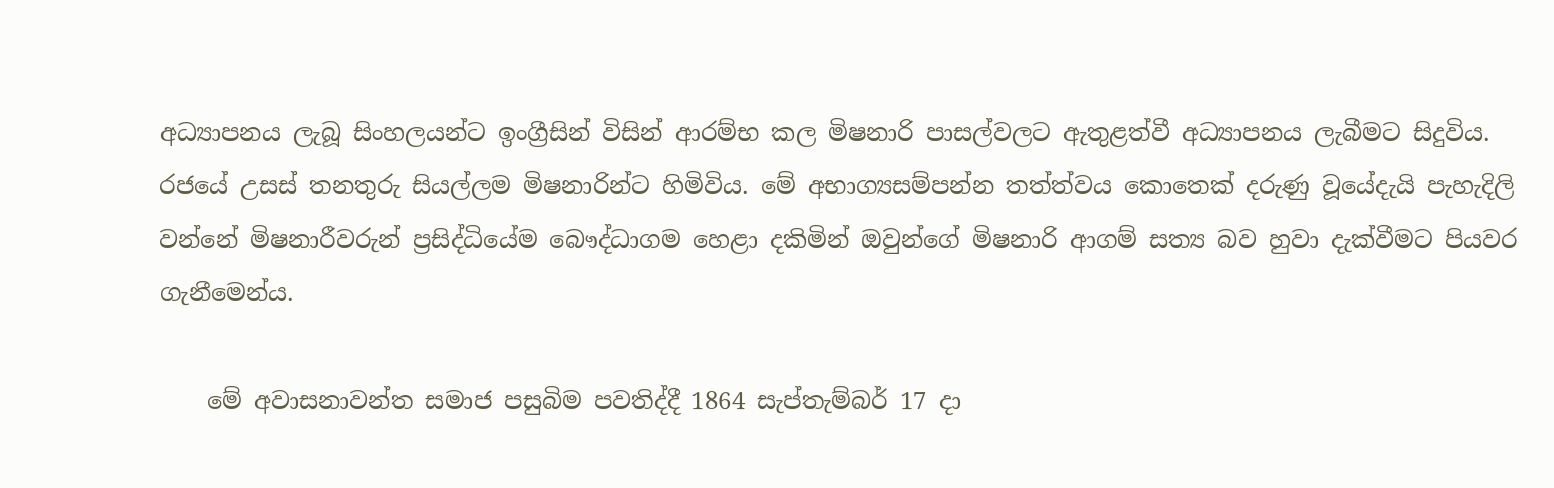අධ්‍යාපනය ලැබූ සිංහලයන්ට ඉංග්‍රීසින් විසින් ආරම්භ කල මිෂනාරි පාසල්වලට ඇතුළත්වී අධ්‍යාපනය ලැබීමට සිදුවිය. රජයේ උසස්‌ තනතුරු සියල්ලම මිෂනාරින්ට හිමිවිය. මේ අභාග්‍යසම්පන්න තත්ත්වය කොතෙක්‌ දරුණු වූයේදැයි පැහැදිලි වන්නේ මිෂනාරීවරුන් ප්‍රසිද්ධියේම බෞද්ධාගම හෙළා දකිමින් ඔවුන්ගේ මිෂනාරි ආගම් සත්‍ය බව හුවා දැක්‌වීමට පියවර ගැනීමෙන්ය.

    මේ අවාසනාවන්ත සමාජ පසුබිම පවතිද්දී 1864 සැප්තැම්බර් 17 දා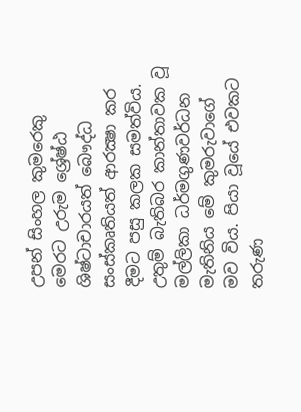උපන් සිංහල කුමරෙකු මෙරට උරුම ශ්‍රේෂ්ඨ ශිෂ්ටාචාරයත් බෞද්ධ සංස්‌කෘතියත් ආරක්‍ෂා කර දීමට පසු කලක සමත්විය. උතුම් බැතිබර කාන්තාවක වූ මල්ලිකා ධර්මගුණවර්ධන මැතිනිය මේ කුමරුවාගේ මව විය. පියා වූයේ එවකට තරුණ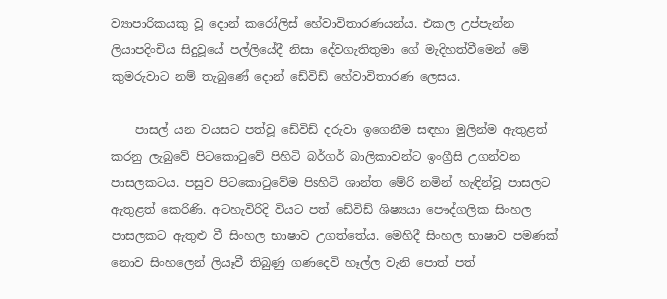ව්‍යාපාරිකයකු වූ දොන් කරෝලිස්‌ හේවාවිතාරණයන්ය. එකල උප්පැන්න ලියාපදිංචිය සිදුවූයේ පල්ලියේදී නිසා දේවගැතිතුමා ගේ මැදිහත්වීමෙන් මේ කුමරුවාට නම් තැබුණේ දොන් ඩේවිඩ් හේවාවිතාරණ ලෙසය.

    පාසල් යන වයසට පත්වූ ඩේවිඩ් දරුවා ඉගෙනීම සඳහා මුලින්ම ඇතුළත් කරනු ලැබුවේ පිටකොටුවේ පිහිටි බර්ගර් බාලිකාවන්ට ඉංග්‍රීසි උගන්වන පාසලකටය. පසුව පිටකොටුවේම පිsහිටි ශාන්ත මේරි නමින් හැඳින්වූ පාසලට ඇතුළත් කෙරිණි. අටහැවිරිදි වියට පත් ඩේවිඩ් ශිෂ්‍යයා පෞද්ගලික සිංහල පාසලකට ඇතුළු වී සිංහල භාෂාව උගත්තේය. මෙහිදී සිංහල භාෂාව පමණක්‌ නොව සිංහලෙන් ලියෑවී තිබුණු ගණදෙවි හෑල්ල වැනි පොත් පත්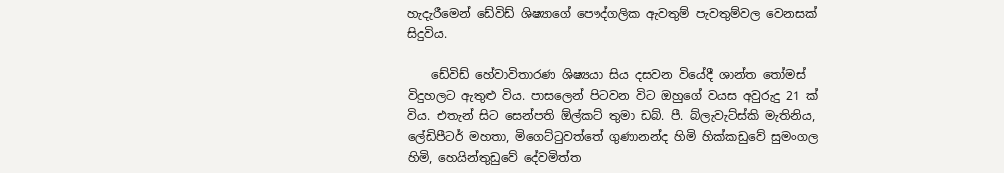හැදැරීමෙන් ඩේවිඩ් ශිෂ්‍යාගේ පෞද්ගලික ඇවතුම් පැවතුම්වල වෙනසක්‌ සිදුවිය.

    ඩේවිඩ් හේවාවිතාරණ ශිෂ්‍යයා සිය දසවන වියේදී ශාන්ත තෝමස්‌ විදුහලට ඇතුළු විය. පාසලෙන් පිටවන විට ඔහුගේ වයස අවුරුදු 21 ක්‌ විය. එතැන් සිට සෙන්පති ඕල්කට්‌ තුමා ඩබ්. පී. බ්ලැවැට්‌ස්‌කි මැතිනිය, ලේඩිපීටර් මහතා, මිගෙට්‌ටුවත්තේ ගුණානන්ද හිමි හික්‌කඩුවේ සුමංගල හිමි, හෙයින්තුඩුවේ දේවමිත්ත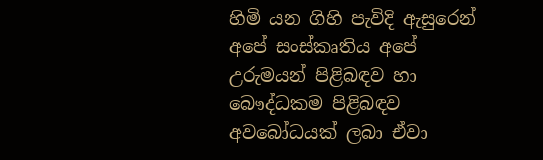හිමි යන ගිහි පැවිදි ඇසුරෙන් අපේ සංස්‌කෘතිය අපේ උරුමයන් පිළිබඳව හා බෞද්ධකම පිළිබඳව අවබෝධයක්‌ ලබා ඒවා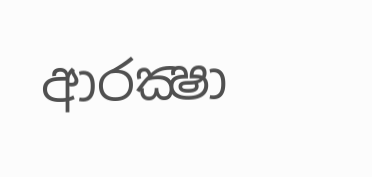ආරක්‍ෂා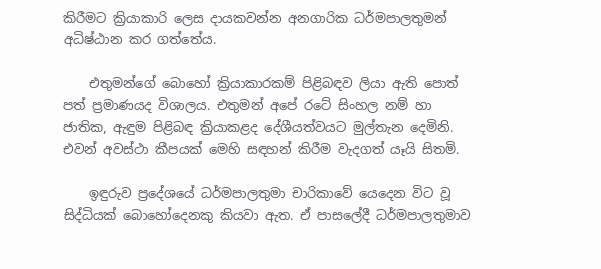කිරීමට ක්‍රියාකාරි ලෙස දායකවන්න අනගාරික ධර්මපාලතුමන් අධිෂ්ඨාන කර ගත්තේය.

    එතුමන්ගේ බොහෝ ක්‍රියාකාරකම් පිළිබඳව ලියා ඇති පොත් පත් ප්‍රමාණයද විශාලය. එතුමන් අපේ රටේ සිංහල නම් හා ජාතික, ඇඳුම පිළිබඳ ක්‍රියාකළද දේශීයත්වයට මුල්තැන දෙමිනි. එවන් අවස්‌ථා කීපයක්‌ මෙහි සඳහන් කිරීම වැදගත් යෑයි සිතමි.

    ඉඳුරුව ප්‍රදේශයේ ධර්මපාලතුමා චාරිකාවේ යෙදෙන විට වූ සිද්ධියක්‌ බොහෝදෙනකු කියවා ඇත. ඒ පාසලේදී ධර්මපාලතුමාව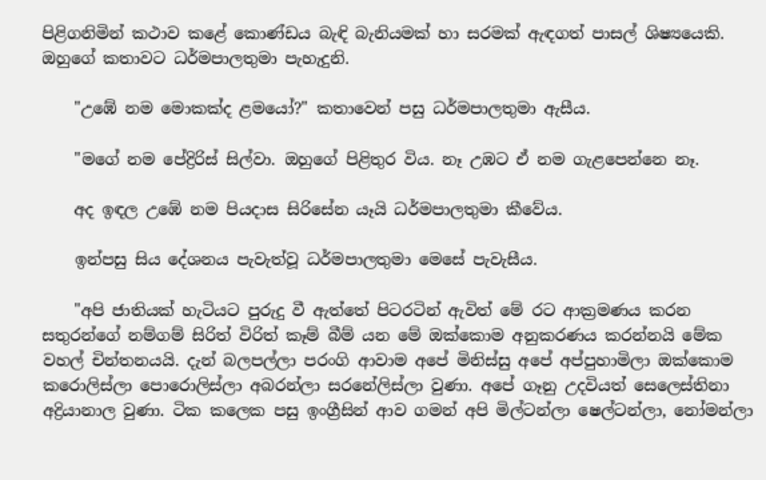පිළිගනිමින් කථාව කළේ කොණ්‌ඩය බැඳි බැනියමක්‌ හා සරමක්‌ ඇඳගත් පාසල් ශිෂ්‍යයෙකි. ඔහුගේ කතාවට ධර්මපාලතුමා පැහැදුනි.

    "උඹේ නම මොකක්‌ද ළමයෝ?" කතාවෙන් පසු ධර්මපාලතුමා ඇසීය.

    "මගේ නම පේද්‍රිරිස්‌ සිල්වා. ඔහුගේ පිළිතුර විය. නෑ උඹට ඒ නම ගැළපෙන්නෙ නෑ.

    අද ඉඳල උඹේ නම පියදාස සිරිසේන යෑයි ධර්මපාලතුමා කීවේය.

    ඉන්පසු සිය දේශනය පැවැත්වූ ධර්මපාලතුමා මෙසේ පැවැසීය.

    "අපි ජාතියක්‌ හැටියට පුරුදු වී ඇත්තේ පිටරටින් ඇවිත් මේ රට ආක්‍රමණය කරන සතුරන්ගේ නම්ගම් සිරිත් විරිත් කෑම් බීම් යන මේ ඔක්‌කොම අනුකරණය කරන්නයි මේක වහල් චින්තනයයි. දැන් බලපල්ලා පරංගි ආවාම අපේ මිනිස්‌සු අපේ අප්පුහාමිලා ඔක්‌කොම කරොලිස්‌ලා පොරොලිස්‌ලා අබරන්ලා සරනේලිස්‌ලා වුණා. අපේ ගෑනු උදවියත් සෙලෙස්‌තිනා අද්‍රියානාල වුණා. ටික කලෙක පසු ඉංග්‍රීසින් ආව ගමන් අපි මිල්ටන්ලා ෂෙල්ටන්ලා, නෝමන්ලා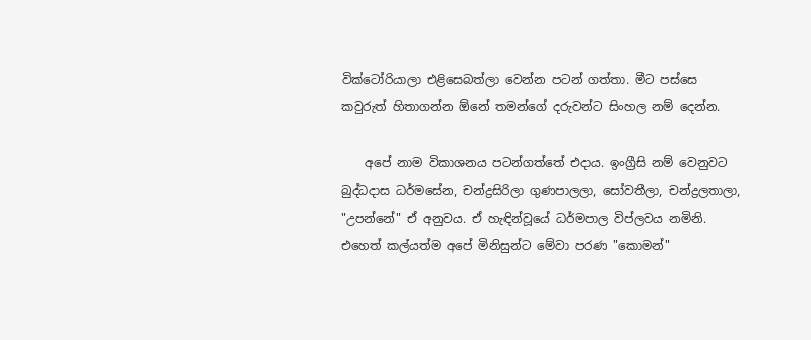වික්‌ටෝරියාලා එළිසෙබත්ලා වෙන්න පටන් ගත්තා. මීට පස්‌සෙ කවුරුත් හිතාගන්න ඕනේ තමන්ගේ දරුවන්ට සිංහල නම් දෙන්න.

    අපේ නාම විකාශනය පටන්ගත්තේ එදාය. ඉංග්‍රීසි නම් වෙනුවට බුද්ධදාස ධර්මසේන, චන්ද්‍රසිරිලා ගුණපාලලා, සෝවතීලා, චන්ද්‍රලතාලා, "උපන්නේ" ඒ අනුවය. ඒ හැඳින්වූයේ ධර්මපාල විප්ලවය නමිනි. එහෙත් කල්යත්ම අපේ මිනිසුන්ට මේවා පරණ "කොමන්"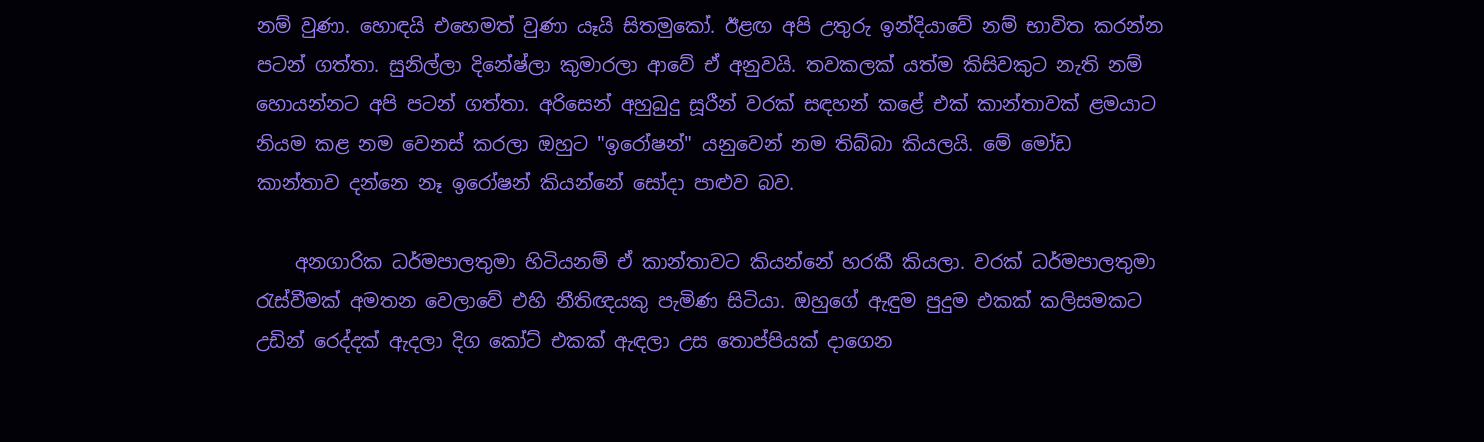නම් වුණා. හොඳයි එහෙමත් වුණා යෑයි සිතමුකෝ. ඊළඟ අපි උතුරු ඉන්දියාවේ නම් භාවිත කරන්න පටන් ගත්තා. සුනිල්ලා දිනේෂ්ලා කුමාරලා ආවේ ඒ අනුවයි. තවකලක්‌ යත්ම කිසිවකුට නැති නම් හොයන්නට අපි පටන් ගත්තා. අරිසෙන් අහුබුදු සූරීන් වරක්‌ සඳහන් කළේ එක්‌ කාන්තාවක්‌ ළමයාට නියම කළ නම වෙනස්‌ කරලා ඔහුට "ඉරෝෂන්" යනුවෙන් නම තිබ්බා කියලයි. මේ මෝඩ කාන්තාව දන්නෙ නෑ ඉරෝෂන් කියන්නේ සෝදා පාළුව බව.

    අනගාරික ධර්මපාලතුමා හිටියනම් ඒ කාන්තාවට කියන්නේ හරකී කියලා. වරක්‌ ධර්මපාලතුමා රැස්‌වීමක්‌ අමතන වෙලාවේ එහි නීතිඥයකු පැමිණ සිටියා. ඔහුගේ ඇඳුම පුදුම එකක්‌ කලිසමකට උඩින් රෙද්දක්‌ ඇදලා දිග කෝට්‌ එකක්‌ ඇඳලා උස තොප්පියක්‌ දාගෙන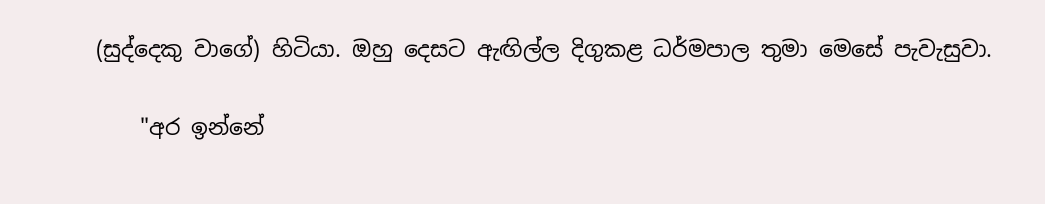(සුද්දෙකු වාගේ) හිටියා. ඔහු දෙසට ඇඟිල්ල දිගුකළ ධර්මපාල තුමා මෙසේ පැවැසුවා.

    "අර ඉන්නේ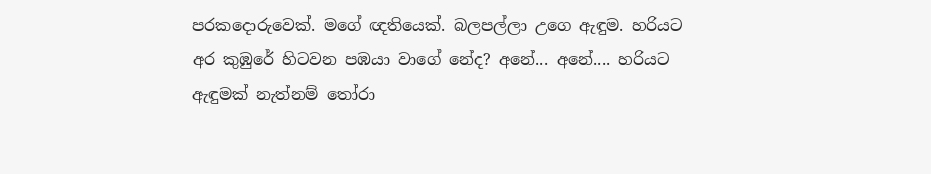පරකදොරුවෙක්‌. මගේ ඥතියෙක්‌. බලපල්ලා උගෙ ඇඳුම. හරියට අර කුඹුරේ හිටවන පඹයා වාගේ නේද? අනේ... අනේ.... හරියට ඇඳුමක්‌ නැත්නම් තෝරා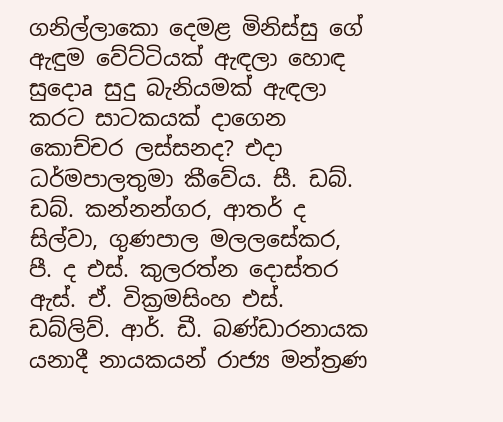ගනිල්ලාකො දෙමළ මිනිස්‌සු ගේ ඇඳුම වේට්‌ටියක්‌ ඇඳලා හොඳ සුදොa සුදු බැනියමක්‌ ඇඳලා කරට සාටකයක්‌ දාගෙන කොච්චර ලස්‌සනද? එදා ධර්මපාලතුමා කීවේය. සී. ඩබ්. ඩබ්. කන්නන්ගර, ආතර් ද සිල්වා, ගුණපාල මලලසේකර, පී. ද එස්‌. කුලරත්න දොස්‌තර ඇස්‌. ඒ. වික්‍රමසිංහ එස්‌. ඩබ්ලිව්. ආර්. ඩී. බණ්‌ඩාරනායක යනාදී නායකයන් රාජ්‍ය මන්ත්‍රණ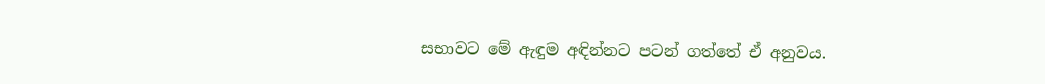සභාවට මේ ඇඳුම අඳින්නට පටන් ගත්තේ ඒ අනුවය.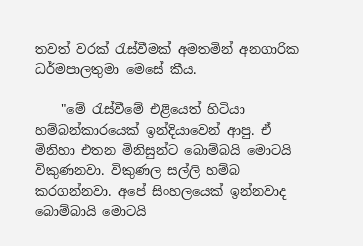තවත් වරක්‌ රැස්‌වීමක්‌ අමතමින් අනගාරික ධර්මපාලතුමා මෙසේ කීය.

    "මේ රැස්‌වීමේ එළියෙත් හිටියා හම්බන්කාරයෙක්‌ ඉන්දියාවෙන් ආපු. ඒ මිනිහා එතන මිනිසුන්ට බොම්බයි මොටයි විකුණනවා. විකුණල සල්ලි හම්බ කරගන්නවා. අපේ සිංහලයෙක්‌ ඉන්නවාද බොම්බායි මොටයි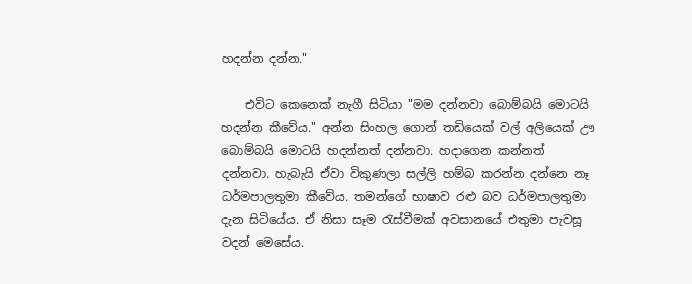හදන්න දන්න."

    එවිට කෙනෙක්‌ නැගී සිටියා "මම දන්නවා බොම්බයි මොටයි හදන්න කීවේය." අන්න සිංහල ගොන් තඩියෙක්‌ වල් අලියෙක්‌ ඌ බොම්බයි මොටයි හදන්නත් දන්නවා. හදාගෙන කන්නත් දන්නවා. හැබැයි ඒවා විකුණලා සල්ලි හම්බ කරන්න දන්නෙ නෑ ධර්මපාලතුමා කීවේය. තමන්ගේ භාෂාව රළු බව ධර්මපාලතුමා දැන සිටියේය. ඒ නිසා සෑම රැස්‌වීමක්‌ අවසානයේ එතුමා පැවසූ වදන් මෙසේය.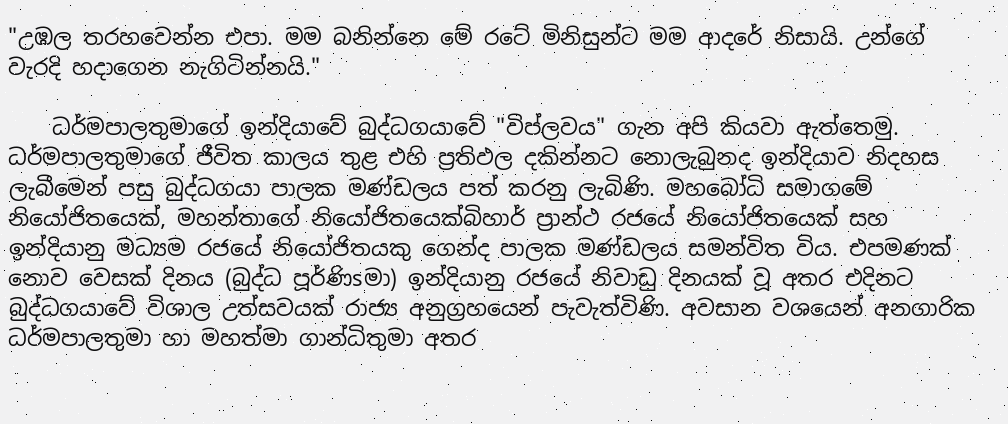"උඹල තරහවෙන්න එපා. මම බනින්නෙ මේ රටේ මිනිසුන්ට මම ආදරේ නිසායි. උන්ගේ වැරදි හදාගෙන නැගිටින්නයි."

    ධර්මපාලතුමාගේ ඉන්දියාවේ බුද්ධගයාවේ "විප්ලවය" ගැන අපි කියවා ඇත්තෙමු. ධර්මපාලතුමාගේ ජීවිත කාලය තුළ එහි ප්‍රතිඵල දකින්නට නොලැබුනද ඉන්දියාව නිදහස ලැබීමෙන් පසු බුද්ධගයා පාලක මණ්‌ඩලය පත් කරනු ලැබිණි. මහබෝධි සමාගමේ නියෝජිතයෙක්‌, මහන්තාගේ නියෝජිතයෙක්‌බිහාර් ප්‍රාන්ථ රජයේ නියෝජිතයෙක්‌ සහ ඉන්දියානු මධ්‍යම රජයේ නියෝජිතයකු ගෙන්ද පාලක මණ්‌ඩලය සමන්විත විය. එපමණක්‌ නොව වෙසක්‌ දිනය (බුද්ධ පූර්ණිsමා) ඉන්දියානු රජයේ නිවාඩු දිනයක්‌ වූ අතර එදිනට බුද්ධගයාවේ විශාල උත්සවයක්‌ රාජ්‍ය අනුග්‍රහයෙන් පැවැත්විණි. අවසාන වශයෙන් අනගාරික ධර්මපාලතුමා හා මහත්මා ගාන්ධිතුමා අතර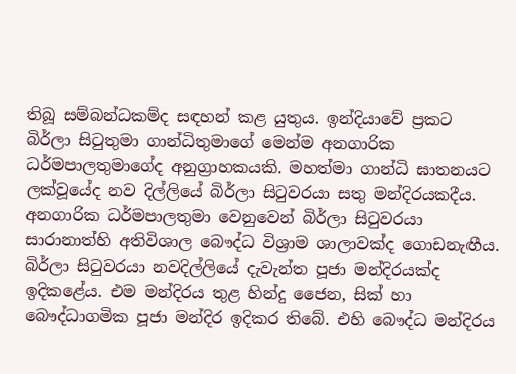තිබූ සම්බන්ධකම්ද සඳහන් කළ යුතුය. ඉන්දියාවේ ප්‍රකට බිර්ලා සිටුතුමා ගාන්ධිතුමාගේ මෙන්ම අනගාරික ධර්මපාලතුමාගේද අනුග්‍රාහකයකි. මහත්මා ගාන්ධි ඝාතනයට ලක්‌වූයේද නව දිල්ලියේ බිර්ලා සිටුවරයා සතු මන්දිරයකදීය. අනගාරික ධර්මපාලතුමා වෙනුවෙන් බිර්ලා සිටුවරයා සාරානාත්හි අතිවිශාල බෞද්ධ විශ්‍රාම ශාලාවක්‌ද ගොඩනැඟීය. බිර්ලා සිටුවරයා නවදිල්ලියේ දැවැන්ත පූජා මන්දිරයක්‌ද ඉදිකළේය. එම මන්දිරය තුළ හින්දු ජෛන, සික්‌ හා බෞද්ධාගමික පූජා මන්දිර ඉදිකර තිබේ. එහි බෞද්ධ මන්දිරය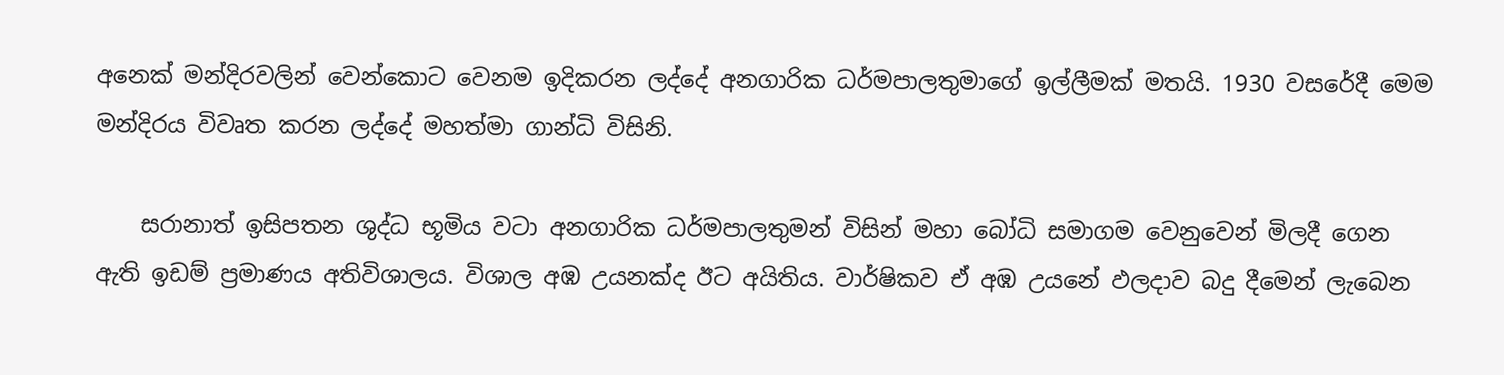අනෙක්‌ මන්දිරවලින් වෙන්කොට වෙනම ඉදිකරන ලද්දේ අනගාරික ධර්මපාලතුමාගේ ඉල්ලීමක්‌ මතයි. 1930 වසරේදී මෙම මන්දිරය විවෘත කරන ලද්දේ මහත්මා ගාන්ධි විසිනි.

    සරානාත් ඉසිපතන ශුද්ධ භූමිය වටා අනගාරික ධර්මපාලතුමන් විසින් මහා බෝධි සමාගම වෙනුවෙන් මිලදී ගෙන ඇති ඉඩම් ප්‍රමාණය අතිවිශාලය. විශාල අඹ උයනක්‌ද ඊට අයිතිය. වාර්ෂිකව ඒ අඹ උයනේ ඵලදාව බදු දීමෙන් ලැබෙන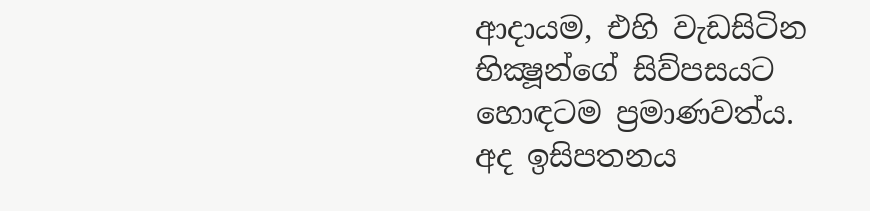ආදායම, එහි වැඩසිටින භික්‍ෂූන්ගේ සිව්පසයට හොඳටම ප්‍රමාණවත්ය. අද ඉසිපතනය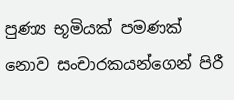පුණ්‍ය භූමියක්‌ පමණක්‌ නොව සංචාරකයන්ගෙන් පිරී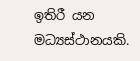ඉතිරී යන මධ්‍යස්‌ථානයකි.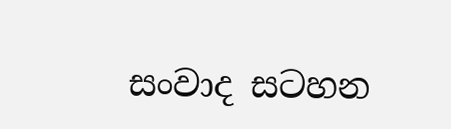සංවාද සටහන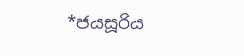*ජයසූරිය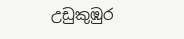උඩුකුඹුර